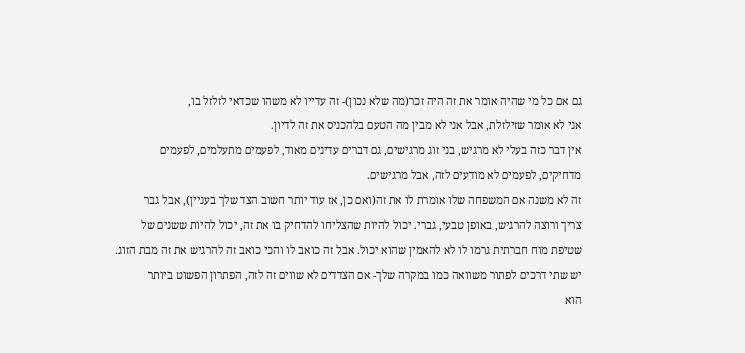גם אם כל מי שהיה אומר את זה היה זכר(מה שלא נכון)- זה עדייו לא משהו שכדאי לזלזל בו,
אני לא אומר שזילזלת, אבל אני לא מבין מה הטעם בלהכניס את זה לדיון.
אין דבר כזה בעלי לא מרגיש, בני זוג מרגישים, גם דברים עדינים מאוד, לפעמים מתעלמים, לפעמים
מדחיקים, לפעמים לא מודעים לזה, אבל מרגישים.
זה לא משנה אם המשפחה שלו אומרת לו את זה(ואם כן, אז עוד יותר חשוב הצד שלך בעניין), אבל גבר
צריך ורוצה להרגיש, באופן טבעי, גברי. יכול להיות שהצליחו להדחיק בו את זה, יכול להיות ששנים של
שטיפת מוח חברתית גרמו לו לא להאמין שהוא יכול. אבל זה כואב לו והכי כואב זה להרגיש את זה מבת הזוג.
יש שתי דרכים לפתור משוואה כמו במקרה שלך- אם הצדדים לא שווים זה לזה, הפתרון הפשוט ביותר
הוא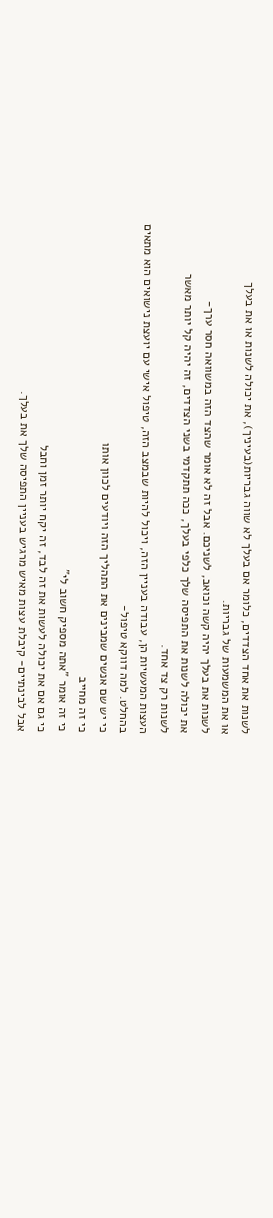לשנות את אחד הצדדים, כלומר אם בעלך לא שווה גבריות(בעיניך), את יכולה לשנות או את בעלך
או את המשמעות של גבריות.
לשנות את בעלך יהיה קשה וכואב, לשניכם. אבל זה לא אומר שהצד הזה במשוואה חסר ערך-
את יכולה לשנות את התפיסה שלך כלפי בעלך, ככה תתקדמי בשני הצדדים, זה יהיה קל יותר מאשר
לשנות רק צד אחד.
העצות המעשיות הן, עבודה בעניין הזה, ויכול להיות שבמצב הזה, טיפול אישי עם יועצת נישואים הוא מתאים
בהחלט. למה דווקא טיפול-
כי יש שם אנשים שמבינים את התהליך הזה ויודעים לכוון אותו
כי זה מחייב
כי זה אומר "אתה מספיק חשוב לי"
כי גם אם את יכולה לעשות את זה לבד, זה יקח יותר זמן וחבל
אבל לבינתיים- קיבלת עצות מאיש מרגיש בעניין התפיסה שלך את בעלך.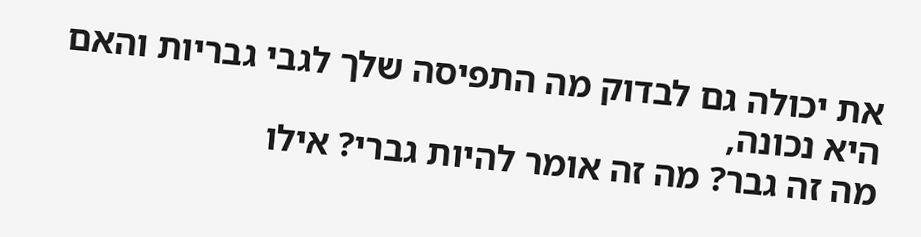את יכולה גם לבדוק מה התפיסה שלך לגבי גבריות והאם היא נכונה,
מה זה גבר? מה זה אומר להיות גברי? אילו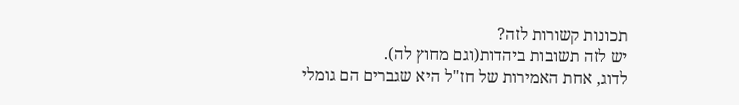תכונות קשורות לזה?
יש לזה תשובות ביהדות(וגם מחוץ לה).
לדוג, אחת האמירות של חז"ל היא שגברים הם גומלי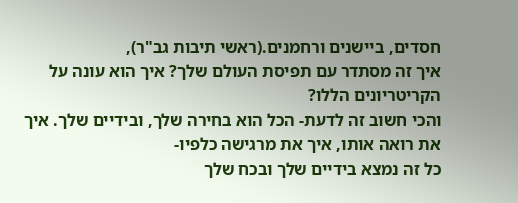חסדים, ביישנים ורחמנים.(ראשי תיבות גב"ר),
איך זה מסתדר עם תפיסת העולם שלך? איך הוא עונה על הקריטריונים הללו?
והכי חשוב זה לדעת- הכל הוא בחירה שלך, ובידיים שלך. איך את רואה אותו, איך את מרגישה כלפיו-
כל זה נמצא בידיים שלך ובכח שלך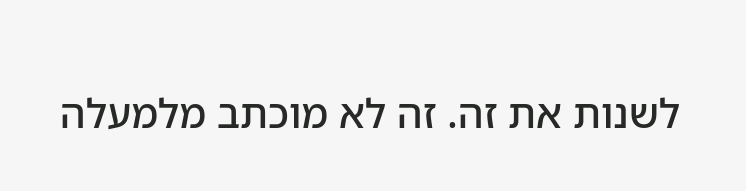לשנות את זה. זה לא מוכתב מלמעלה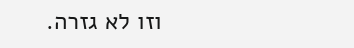וזו לא גזרה.